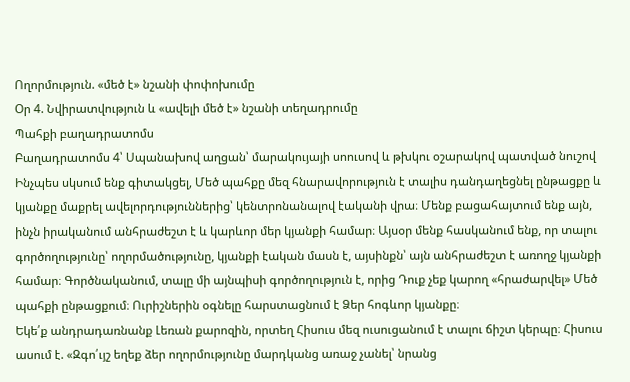Ողորմություն. «մեծ է» նշանի փոփոխումը
Օր 4. Նվիրատվություն և «ավելի մեծ է» նշանի տեղադրումը
Պահքի բաղադրատոմս
Բաղադրատոմս 4՝ Սպանախով աղցան՝ մարակույայի սոուսով և թխկու օշարակով պատված նուշով
Ինչպես սկսում ենք գիտակցել, Մեծ պահքը մեզ հնարավորություն է տալիս դանդաղեցնել ընթացքը և կյանքը մաքրել ավելորդություններից՝ կենտրոնանալով էականի վրա։ Մենք բացահայտում ենք այն, ինչն իրականում անհրաժեշտ է և կարևոր մեր կյանքի համար։ Այսօր մենք հասկանում ենք, որ տալու գործողությունը՝ ողորմածությունը, կյանքի էական մասն է, այսինքն՝ այն անհրաժեշտ է առողջ կյանքի համար։ Գործնականում, տալը մի այնպիսի գործողություն է, որից Դուք չեք կարող «հրաժարվել» Մեծ պահքի ընթացքում։ Ուրիշներին օգնելը հարստացնում է Ձեր հոգևոր կյանքը։
Եկե՛ք անդրադառնանք Լեռան քարոզին, որտեղ Հիսուս մեզ ուսուցանում է տալու ճիշտ կերպը։ Հիսուս ասում է. «Զգո՛ւյշ եղեք ձեր ողորմությունը մարդկանց առաջ չանել՝ նրանց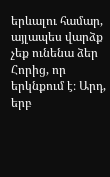երևալու համար, այլապես վարձք չեք ունենա ձեր Հորից, որ երկնքում է։ Արդ, երբ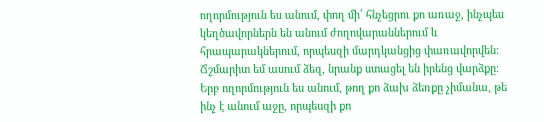ողորմություն ես անում, փող մի՛ հնչեցրու քո առաջ, ինչպես կեղծավորներն են անում ժողովարաններում և հրապարակներում, որպեսզի մարդկանցից փառավորվեն։ Ճշմարիտ եմ ասում ձեզ, նրանք ստացել են իրենց վարձքը։ Երբ ողորմություն ես անում, թող քո ձախ ձեռքը չիմանա, թե ինչ է անում աջը, որպեսզի քո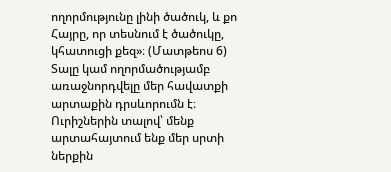ողորմությունը լինի ծածուկ, և քո Հայրը, որ տեսնում է ծածուկը, կհատուցի քեզ»։ (Մատթեոս 6)
Տալը կամ ողորմածությամբ առաջնորդվելը մեր հավատքի արտաքին դրսևորումն է։ Ուրիշներին տալով՝ մենք արտահայտում ենք մեր սրտի ներքին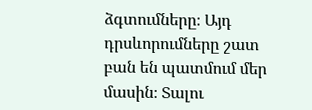ձգտումները։ Այդ դրսևորումները շատ բան են պատմում մեր մասին։ Տալու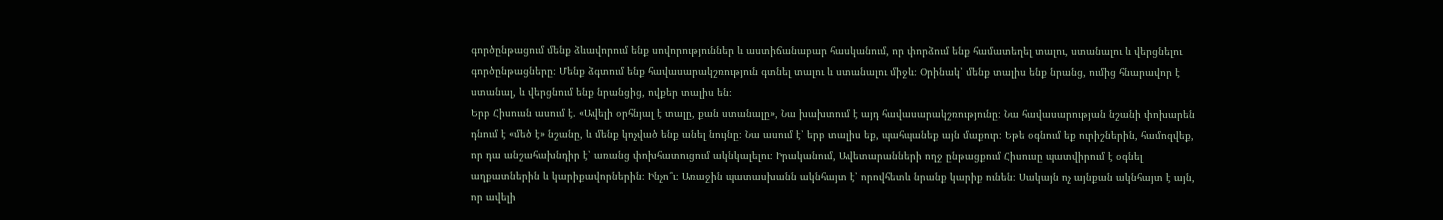գործընթացում մենք ձևավորում ենք սովորություններ և աստիճանաբար հասկանում, որ փորձում ենք համատեղել տալու, ստանալու և վերցնելու գործընթացները։ Մենք ձգտում ենք հավասարակշռություն գտնել տալու և ստանալու միջև։ Օրինակ՝ մենք տալիս ենք նրանց, ումից հնարավոր է ստանալ, և վերցնում ենք նրանցից, ովքեր տալիս են։
Երբ Հիսուսն ասում է. «Ավելի օրհնյալ է տալը, քան ստանալը», Նա խախտում է այդ հավասարակշռությունը։ Նա հավասարության նշանի փոխարեն դնում է «մեծ է» նշանը, և մենք կոչված ենք անել նույնը։ Նա ասում է՝ երբ տալիս եք, պահպանեք այն մաքուր։ Եթե օգնում եք ուրիշներին, համոզվեք, որ դա անշահախնդիր է՝ առանց փոխհատուցում ակնկալելու։ Իրականում, Ավետարանների ողջ ընթացքում Հիսուսը պատվիրում է օգնել աղքատներին և կարիքավորներին։ Ինչո՞ւ։ Առաջին պատասխանն ակնհայտ է՝ որովհետև նրանք կարիք ունեն։ Սակայն ոչ այնքան ակնհայտ է այն, որ ավելի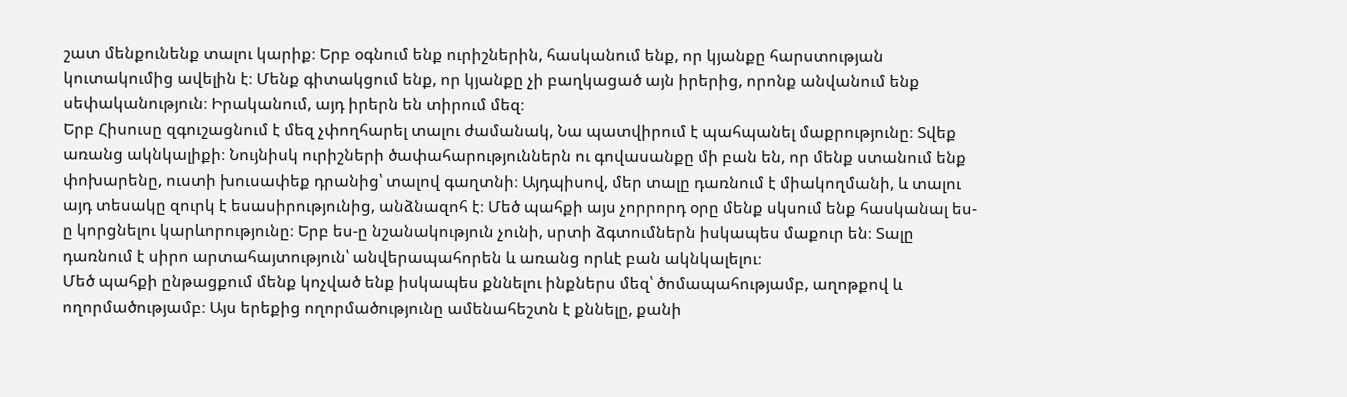շատ մենքունենք տալու կարիք։ Երբ օգնում ենք ուրիշներին, հասկանում ենք, որ կյանքը հարստության կուտակումից ավելին է։ Մենք գիտակցում ենք, որ կյանքը չի բաղկացած այն իրերից, որոնք անվանում ենք սեփականություն։ Իրականում, այդ իրերն են տիրում մեզ։
Երբ Հիսուսը զգուշացնում է մեզ չփողհարել տալու ժամանակ, Նա պատվիրում է պահպանել մաքրությունը։ Տվեք առանց ակնկալիքի։ Նույնիսկ ուրիշների ծափահարություններն ու գովասանքը մի բան են, որ մենք ստանում ենք փոխարենը, ուստի խուսափեք դրանից՝ տալով գաղտնի։ Այդպիսով, մեր տալը դառնում է միակողմանի, և տալու այդ տեսակը զուրկ է եսասիրությունից, անձնազոհ է։ Մեծ պահքի այս չորրորդ օրը մենք սկսում ենք հասկանալ ես-ը կորցնելու կարևորությունը։ Երբ ես-ը նշանակություն չունի, սրտի ձգտումներն իսկապես մաքուր են։ Տալը դառնում է սիրո արտահայտություն՝ անվերապահորեն և առանց որևէ բան ակնկալելու։
Մեծ պահքի ընթացքում մենք կոչված ենք իսկապես քննելու ինքներս մեզ՝ ծոմապահությամբ, աղոթքով և ողորմածությամբ։ Այս երեքից ողորմածությունը ամենահեշտն է քննելը, քանի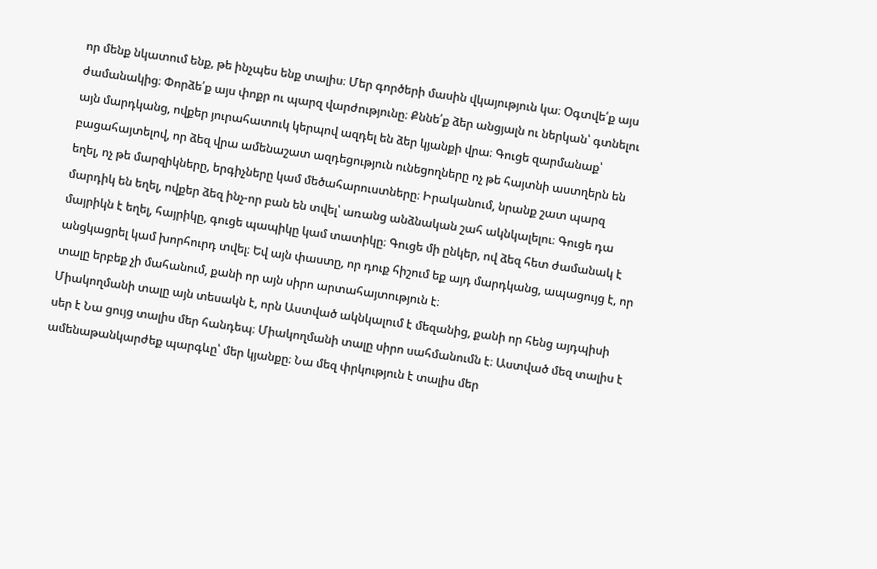որ մենք նկատում ենք, թե ինչպես ենք տալիս։ Մեր գործերի մասին վկայություն կա։ Օգտվե՛ք այս ժամանակից։ Փորձե՛ք այս փոքր ու պարզ վարժությունը։ Քննե՛ք ձեր անցյալն ու ներկան՝ գտնելու այն մարդկանց, ովքեր յուրահատուկ կերպով ազդել են ձեր կյանքի վրա։ Գուցե զարմանաք՝ բացահայտելով, որ ձեզ վրա ամենաշատ ազդեցություն ունեցողները ոչ թե հայտնի աստղերն են եղել, ոչ թե մարզիկները, երգիչները կամ մեծահարուստները։ Իրականում, նրանք շատ պարզ մարդիկ են եղել, ովքեր ձեզ ինչ-որ բան են տվել՝ առանց անձնական շահ ակնկալելու։ Գուցե դա մայրիկն է եղել, հայրիկը, գուցե պապիկը կամ տատիկը։ Գուցե մի ընկեր, ով ձեզ հետ ժամանակ է անցկացրել կամ խորհուրդ տվել։ Եվ այն փաստը, որ դուք հիշում եք այդ մարդկանց, ապացույց է, որ տալը երբեք չի մահանում, քանի որ այն սիրո արտահայտություն է։
Միակողմանի տալը այն տեսակն է, որն Աստված ակնկալում է մեզանից, քանի որ հենց այդպիսի սեր է Նա ցույց տալիս մեր հանդեպ։ Միակողմանի տալը սիրո սահմանումն է։ Աստված մեզ տալիս է ամենաթանկարժեք պարգևը՝ մեր կյանքը։ Նա մեզ փրկություն է տալիս մեր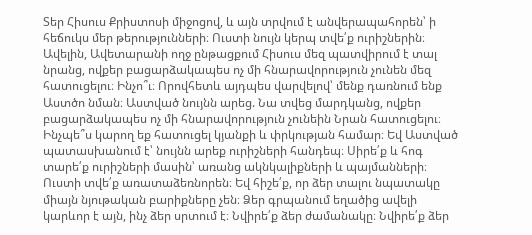Տեր Հիսուս Քրիստոսի միջոցով, և այն տրվում է անվերապահորեն՝ ի հեճուկս մեր թերությունների։ Ուստի նույն կերպ տվե՛ք ուրիշներին։ Ավելին, Ավետարանի ողջ ընթացքում Հիսուս մեզ պատվիրում է տալ նրանց, ովքեր բացարձակապես ոչ մի հնարավորություն չունեն մեզ հատուցելու։ Ինչո՞ւ։ Որովհետև այդպես վարվելով՝ մենք դառնում ենք Աստծո նման։ Աստված նույնն արեց. Նա տվեց մարդկանց, ովքեր բացարձակապես ոչ մի հնարավորություն չունեին Նրան հատուցելու։ Ինչպե՞ս կարող եք հատուցել կյանքի և փրկության համար։ Եվ Աստված պատասխանում է՝ նույնն արեք ուրիշների հանդեպ։ Սիրե՛ք և հոգ տարե՛ք ուրիշների մասին՝ առանց ակնկալիքների և պայմանների։
Ուստի տվե՛ք առատաձեռնորեն։ Եվ հիշե՛ք, որ ձեր տալու նպատակը միայն նյութական բարիքները չեն։ Ձեր գրպանում եղածից ավելի կարևոր է այն, ինչ ձեր սրտում է։ Նվիրե՛ք ձեր ժամանակը։ Նվիրե՛ք ձեր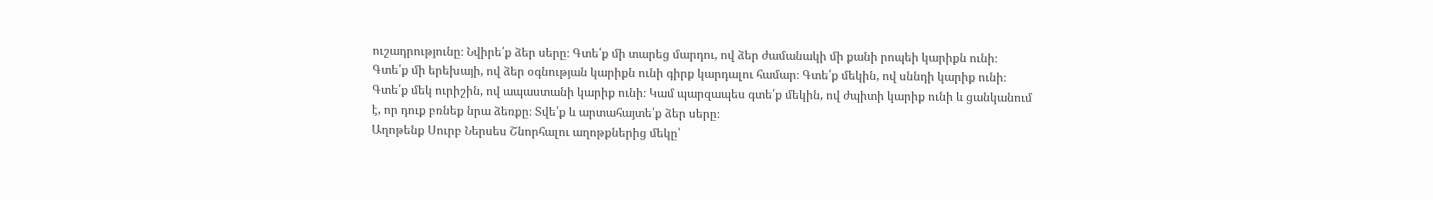ուշադրությունը։ Նվիրե՛ք ձեր սերը։ Գտե՛ք մի տարեց մարդու, ով ձեր ժամանակի մի քանի րոպեի կարիքն ունի։ Գտե՛ք մի երեխայի, ով ձեր օգնության կարիքն ունի գիրք կարդալու համար։ Գտե՛ք մեկին, ով սննդի կարիք ունի։ Գտե՛ք մեկ ուրիշին, ով ապաստանի կարիք ունի։ Կամ պարզապես գտե՛ք մեկին, ով ժպիտի կարիք ունի և ցանկանում է, որ դուք բռնեք նրա ձեռքը։ Տվե՛ք և արտահայտե՛ք ձեր սերը։
Աղոթենք Սուրբ Ներսես Շնորհալու աղոթքներից մեկը՝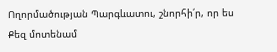Ողորմածության Պարգևատու, շնորհի՛ր, որ ես Քեզ մոտենամ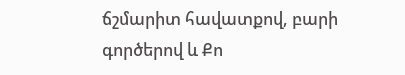ճշմարիտ հավատքով, բարի գործերով և Քո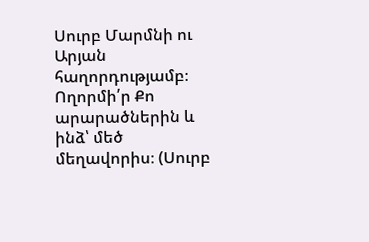Սուրբ Մարմնի ու Արյան հաղորդությամբ։ Ողորմի՛ր Քո արարածներին և ինձ՝ մեծ մեղավորիս։ (Սուրբ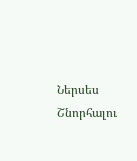Ներսես Շնորհալու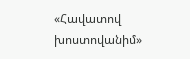«Հավատով խոստովանիմ»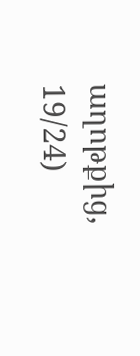աղոթքից, 19/24)